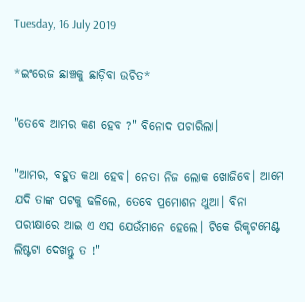Tuesday, 16 July 2019

*ଇଂରେଜ ଛାଞ୍ଚକୁ ଛାଡ଼ିବା ଉଚିତ*

"ତେବେ ଆମର କଣ ହେବ ?" ବିନୋଦ ପଚାରିଲା।

"ଆମର, ବହୁତ କଥା ହେବ। ନେତା ନିଜ ଲୋକ ଖୋଜିବେ। ଆମେ ଯଦି ତାଙ୍କ ପଟକୁ ଢଳିଲେ, ତେବେ ପ୍ରମୋଶନ ଥୁଆ। ବିନା ପରୀକ୍ଷାରେ ଆଇ ଏ ଏସ ଯେଉଁମାନେ ହେଲେ। ଟିକେ ରିକୃଟମେଣ୍ଟ ଲିଷ୍ଟଟା ଦେଖନ୍ତୁ ତ !"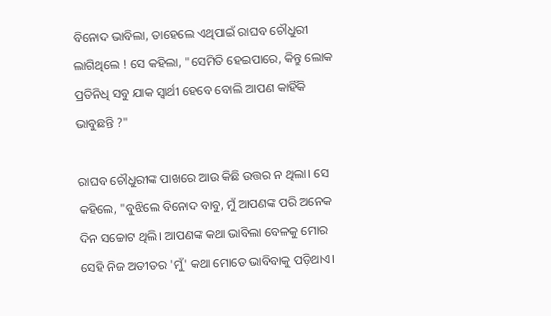ବିନୋଦ ଭାବିଲା, ତାହେଲେ ଏଥିପାଇଁ ରାଘବ ଚୌଧୁରୀ ଲାଗିଥିଲେ ! ସେ କହିଲା, "ସେମିତି ହେଇପାରେ, କିନ୍ତୁ ଲୋକ ପ୍ରତିନିଧି ସବୁ ଯାକ ସ୍ୱାର୍ଥୀ ହେବେ ବୋଲି ଆପଣ କାହିଁକି ଭାବୁଛନ୍ତି ?"

ରାଘବ ଚୌଧୁରୀଙ୍କ ପାଖରେ ଆଉ କିଛି ଉତ୍ତର ନ ଥିଲା। ସେ କହିଲେ, "ବୁଝିଲେ ବିନୋଦ ବାବୁ, ମୁଁ ଆପଣଙ୍କ ପରି ଅନେକ ଦିନ ସଚ୍ଚୋଟ ଥିଲି। ଆପଣଙ୍କ କଥା ଭାବିଲା ବେଳକୁ ମୋର ସେହି ନିଜ ଅତୀତର 'ମୁଁ' କଥା ମୋତେ ଭାବିବାକୁ ପଡ଼ିଥାଏ।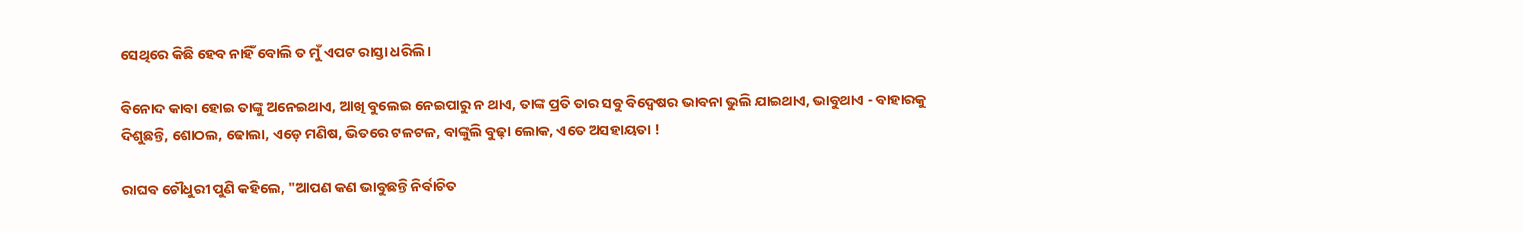ସେଥିରେ କିଛି ହେବ ନାହିଁ ବୋଲି ତ ମୁଁ ଏପଟ ରାସ୍ତା ଧରିଲି।

ବିନୋଦ କାବା ହୋଇ ତାଙ୍କୁ ଅନେଇଥାଏ, ଆଖି ବୁଲେଇ ନେଇପାରୁ ନ ଥାଏ, ତାଙ୍କ ପ୍ରତି ତାର ସବୁ ବିଦ୍ୱେଷର ଭାବନା ଭୁଲି ଯାଇଥାଏ, ଭାବୁଥାଏ - ବାହାରକୁ ଦିଶୁଛନ୍ତି, ଶୋଠଲ, ଢୋଲା, ଏଡ଼େ ମଣିଷ, ଭିତରେ ଟଳଟଳ, ବାଙ୍କୁଲି ବୁଢ଼ା ଲୋକ, ଏତେ ଅସହାୟତା !

ରାଘବ ଚୌଧୁରୀ ପୁଣି କହିଲେ, "ଆପଣ କଣ ଭାବୁଛନ୍ତି ନିର୍ବାଚିତ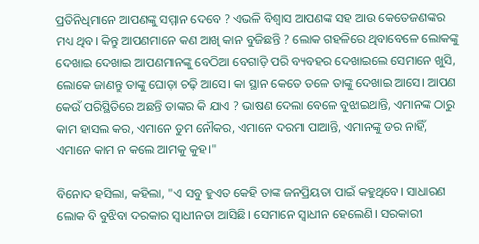ପ୍ରତିନିଧିମାନେ ଆପଣଙ୍କୁ ସମ୍ମାନ ଦେବେ ? ଏଭଳି ବିଶ୍ୱାସ ଆପଣଙ୍କ ସହ ଆଉ କେତେଜଣଙ୍କର ମଧ୍ୟ ଥିବ। କିନ୍ତୁ ଆପଣମାନେ କଣ ଆଖି କାନ ବୁଜିଛନ୍ତି ? ଲୋକ ଗହଳିରେ ଥିବାବେଳେ ଲୋକଙ୍କୁ ଦେଖାଇ ଦେଖାଇ ଆପଣମାନଙ୍କୁ ବେଠିଆ ବେଗାଡ଼ି ପରି ବ୍ୟବହର ଦେଖାଇଲେ ସେମାନେ ଖୁସି, ଲୋକେ ଜାଣନ୍ତୁ ତାଙ୍କୁ ଘୋଡ଼ା ଚଢ଼ି ଆସେ। କା ସ୍ଥାନ କେତେ ତଳେ ତାଙ୍କୁ ଦେଖାଇ ଆସେ। ଆପଣ କେଉଁ ପରିସ୍ଥିତିରେ ଅଛନ୍ତି ତାଙ୍କର କି ଯାଏ ? ଭାଷଣ ଦେଲା ବେଳେ ବୁଝାଇଥାନ୍ତି, ଏମାନଙ୍କ ଠାରୁ କାମ ହାସଲ କର, ଏମାନେ ତୁମ ନୌକର, ଏମାନେ ଦରମା ପାଆନ୍ତି, ଏମାନଙ୍କୁ ଡର ନାହିଁ, ଏମାନେ କାମ ନ କଲେ ଆମକୁ କୁହ।"

ବିନୋଦ ହସିଲା, କହିଲା, "ଏ ସବୁ ହୁଏତ କେହି ତାଙ୍କ ଜନପ୍ରିୟତା ପାଇଁ କହୁଥିବେ। ସାଧାରଣ ଲୋକ ବି ବୁଝିବା ଦରକାର ସ୍ୱାଧୀନତା ଆସିଛି। ସେମାନେ ସ୍ୱାଧୀନ ହେଲେଣି। ସରକାରୀ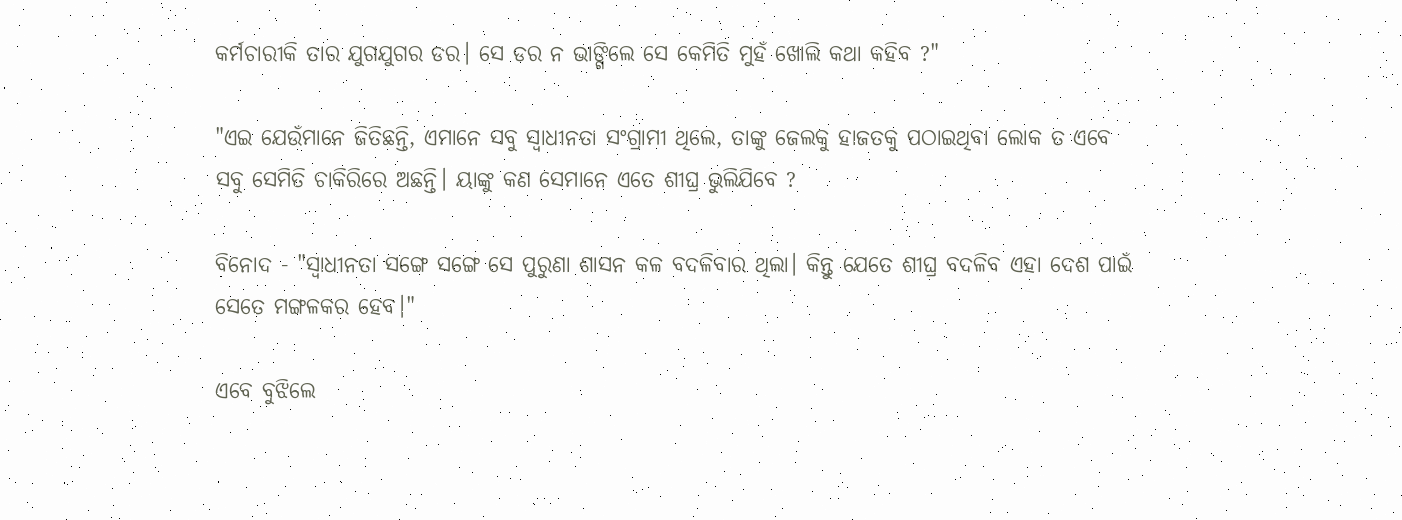କର୍ମଚାରୀକି ତାର ଯୁଗଯୁଗର ଡର। ସେ ଡର ନ ଭାଙ୍ଗିଲେ ସେ କେମିତି ମୁହଁ ଖୋଲି କଥା କହିବ ?"

"ଏଇ ଯେଉଁମାନେ ଜିତିଛନ୍ତି, ଏମାନେ ସବୁ ସ୍ୱାଧୀନତା ସଂଗ୍ରାମୀ ଥିଲେ, ତାଙ୍କୁ ଜେଲକୁ ହାଜତକୁ ପଠାଇଥିବା ଲୋକ ତ ଏବେ ସବୁ ସେମିତି ଚାକିରିରେ ଅଛନ୍ତି। ୟାଙ୍କୁ କଣ ସେମାନେ ଏତେ ଶୀଘ୍ର ଭୁଲିଯିବେ ?

ବିନୋଦ - "ସ୍ୱାଧୀନତା ସଙ୍ଗେ ସଙ୍ଗେ ସେ ପୁରୁଣା ଶାସନ କଳ ବଦଳିବାର ଥିଲା। କିନ୍ତୁ ଯେତେ ଶୀଘ୍ର ବଦଳିବ ଏହା ଦେଶ ପାଇଁ ସେତେ ମଙ୍ଗଳକର ହେବ।"

ଏବେ ବୁଝିଲେ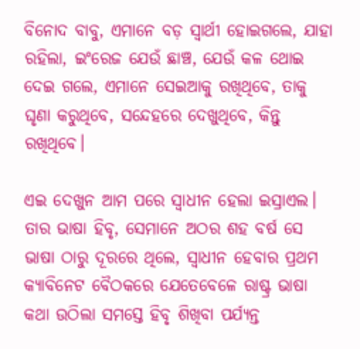ବିନୋଦ ବାବୁ, ଏମାନେ ବଡ଼ ସ୍ୱାର୍ଥୀ ହୋଇଗଲେ, ଯାହା ରହିଲା, ଇଂରେଜ ଯେଉଁ ଛାଞ୍ଚ, ଯେଉଁ କଳ ଥୋଇ ଦେଇ ଗଲେ, ଏମାନେ ସେଇଆକୁ ରଖିଥିବେ, ତାକୁ ଘୃଣା କରୁଥିବେ, ସନ୍ଦେହରେ ଦେଖୁଥିବେ, କିନ୍ତୁ ରଖିଥିବେ।

ଏଇ ଦେଖୁନ ଆମ ପରେ ସ୍ୱାଧୀନ ହେଲା ଇସ୍ରାଏଲ। ତାର ଭାଷା ହିବୃ, ସେମାନେ ଅଠର ଶହ ବର୍ଷ ସେ ଭାଷା ଠାରୁ ଦୂରରେ ଥିଲେ, ସ୍ୱାଧୀନ ହେବାର ପ୍ରଥମ କ୍ୟାବିନେଟ ବୈଠକରେ ଯେତେବେଳେ ରାଷ୍ଟ୍ର ଭାଷା କଥା ଉଠିଲା ସମସ୍ତେ ହିବୃ ଶିଖିବା ପର୍ଯ୍ୟନ୍ତ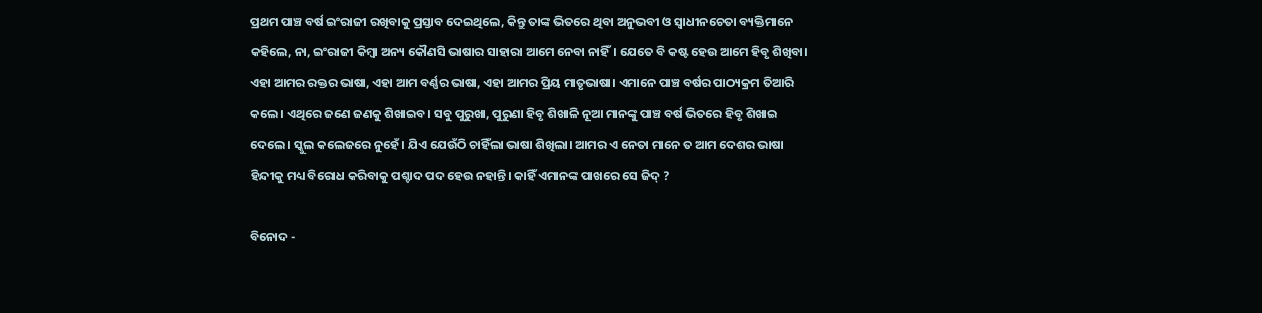ପ୍ରଥମ ପାଞ୍ଚ ବର୍ଷ ଇଂରାଜୀ ରଖିବାକୁ ପ୍ରସ୍ତାବ ଦେଇଥିଲେ, କିନ୍ତୁ ତାଙ୍କ ଭିତରେ ଥିବା ଅନୁଭବୀ ଓ ସ୍ୱାଧୀନଚେତା ବ୍ୟକ୍ତିମାନେ କହିଲେ, ନା, ଇଂରାଜୀ କିମ୍ବା ଅନ୍ୟ କୌଣସି ଭାଷାର ସାହାରା ଆମେ ନେବା ନାହିଁ। ଯେତେ ବି କଷ୍ଟ ହେଉ ଆମେ ହିବୃ ଶିଖିବା। ଏହା ଆମର ରକ୍ତର ଭାଷା, ଏହା ଆମ ବର୍ଣ୍ଣର ଭାଷା, ଏହା ଆମର ପ୍ରିୟ ମାତୃଭାଷା। ଏମାନେ ପାଞ୍ଚ ବର୍ଷର ପାଠ୍ୟକ୍ରମ ତିଆରି କଲେ। ଏଥିରେ ଜଣେ ଜଣକୁ ଶିଖାଇବ। ସବୁ ପୁରୁଖା, ପୁରୁଣା ହିବୃ ଶିଖାଳି ନୂଆ ମାନଙ୍କୁ ପାଞ୍ଚ ବର୍ଷ ଭିତରେ ହିବୃ ଶିଖାଇ ଦେଲେ। ସ୍କୁଲ କଲେଜରେ ନୁହେଁ। ଯିଏ ଯେଉଁଠି ଚାହିଁଲା ଭାଷା ଶିଖିଲା। ଆମର ଏ ନେତା ମାନେ ତ ଆମ ଦେଶର ଭାଷା ହିନ୍ଦୀକୁ ମଧ୍ୟ ବିରୋଧ କରିବାକୁ ପଶ୍ଚାଦ ପଦ ହେଉ ନହାନ୍ତି। କାହିଁ ଏମାନଙ୍କ ପାଖରେ ସେ ଜିଦ୍ ?

ବିନୋଦ -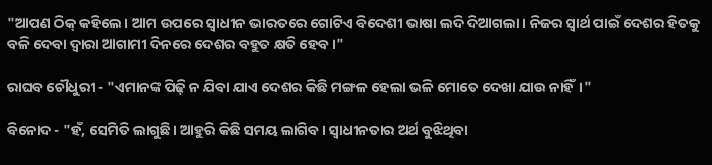"ଆପଣ ଠିକ୍ କହିଲେ। ଆମ ଉପରେ ସ୍ୱାଧୀନ ଭାରତରେ ଗୋଟିଏ ବିଦେଶୀ ଭାଷା ଲଦି ଦିଆଗଲା। ନିଜର ସ୍ୱାର୍ଥ ପାଇଁ ଦେଶର ହିତକୁ ବଳି ଦେବା ଦ୍ୱାରା ଆଗାମୀ ଦିନରେ ଦେଶର ବହୁତ କ୍ଷତି ହେବ।"

ରାଘବ ଚୌଧୁରୀ - "ଏମାନଙ୍କ ପିଢ଼ି ନ ଯିବା ଯାଏ ଦେଶର କିଛି ମଙ୍ଗଳ ହେଲା ଭଳି ମୋତେ ଦେଖା ଯାଉ ନାହିଁ।"

ବିନୋଦ - "ହଁ, ସେମିତି ଲାଗୁଛି। ଆହୁରି କିଛି ସମୟ ଲାଗିବ। ସ୍ୱାଧୀନତାର ଅର୍ଥ ବୁଝିଥିବା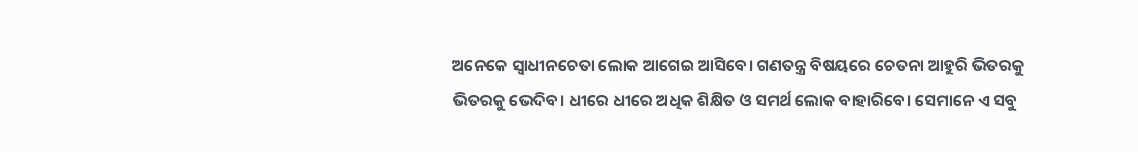ଅନେକେ ସ୍ୱାଧୀନଚେତା ଲୋକ ଆଗେଇ ଆସିବେ। ଗଣତନ୍ତ୍ର ବିଷୟରେ ଚେତନା ଆହୁରି ଭିତରକୁ ଭିତରକୁ ଭେଦିବ। ଧୀରେ ଧୀରେ ଅଧିକ ଶିକ୍ଷିତ ଓ ସମର୍ଥ ଲୋକ ବାହାରିବେ। ସେମାନେ ଏ ସବୁ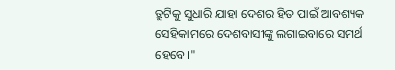ତ୍ରୁଟିକୁ ସୁଧାରି ଯାହା ଦେଶର ହିତ ପାଇଁ ଆବଶ୍ୟକ ସେହିକାମରେ ଦେଶବାସୀଙ୍କୁ ଲଗାଇବାରେ ସମର୍ଥ ହେବେ।"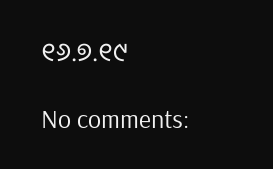୧୬.୭.୧୯

No comments: